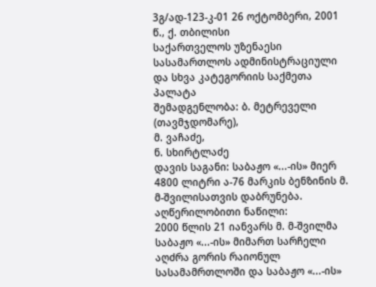3გ/ად-123-კ-01 26 ოქტომბერი, 2001 წ., ქ. თბილისი
საქართველოს უზენაესი სასამართლოს ადმინისტრაციული და სხვა კატეგორიის საქმეთა პალატა
შემადგენლობა: ბ. მეტრეველი (თავმჯდომარე),
მ. ვაჩაძე,
ნ. სხირტლაძე
დავის საგანი: საბაჟო «...-ის» მიერ 4800 ლიტრი ა-76 მარკის ბენზინის მ. მ-შვილისათვის დაბრუნება.
აღწერილობითი ნაწილი:
2000 წლის 21 იანვარს მ. მ-შვილმა საბაჟო «...-ის» მიმართ სარჩელი აღძრა გორის რაიონულ სასამამრთლოში და საბაჟო «...-ის»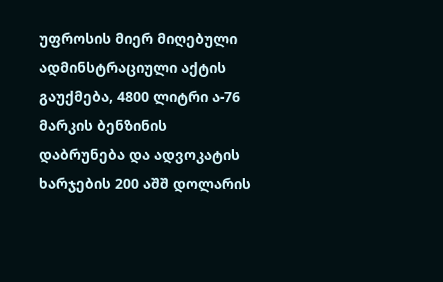უფროსის მიერ მიღებული ადმინსტრაციული აქტის გაუქმება, 4800 ლიტრი ა-76 მარკის ბენზინის დაბრუნება და ადვოკატის ხარჯების 200 აშშ დოლარის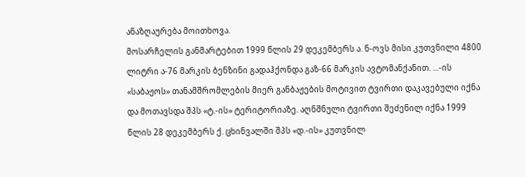ანაზღაურება მოითხოვა.
მოსარჩელის განმარტებით 1999 წლის 29 დეკემბერს ა. ნ-ოვს მისი კუთვნილი 4800 ლიტრი ა-76 მარკის ბენზინი გადაჰქონდა გაზ-66 მარკის ავტომანქანით. ...-ის «საბაჟოს» თანამშრომლების მიერ განბაჟების მოტივით ტვირთი დაკავებული იქნა და მოთავსდა შპს «ტ.-ის» ტერიტორიაზე. აღნშნული ტვირთი შეძენილ იქნა 1999 წლის 28 დეკემბერს ქ. ცხინვალში შპს «დ.-ის» კუთვნილ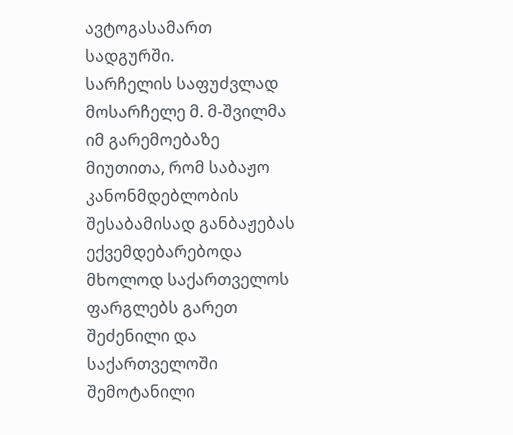ავტოგასამართ სადგურში.
სარჩელის საფუძვლად მოსარჩელე მ. მ-შვილმა იმ გარემოებაზე მიუთითა, რომ საბაჟო კანონმდებლობის შესაბამისად განბაჟებას ექვემდებარებოდა მხოლოდ საქართველოს ფარგლებს გარეთ შეძენილი და საქართველოში შემოტანილი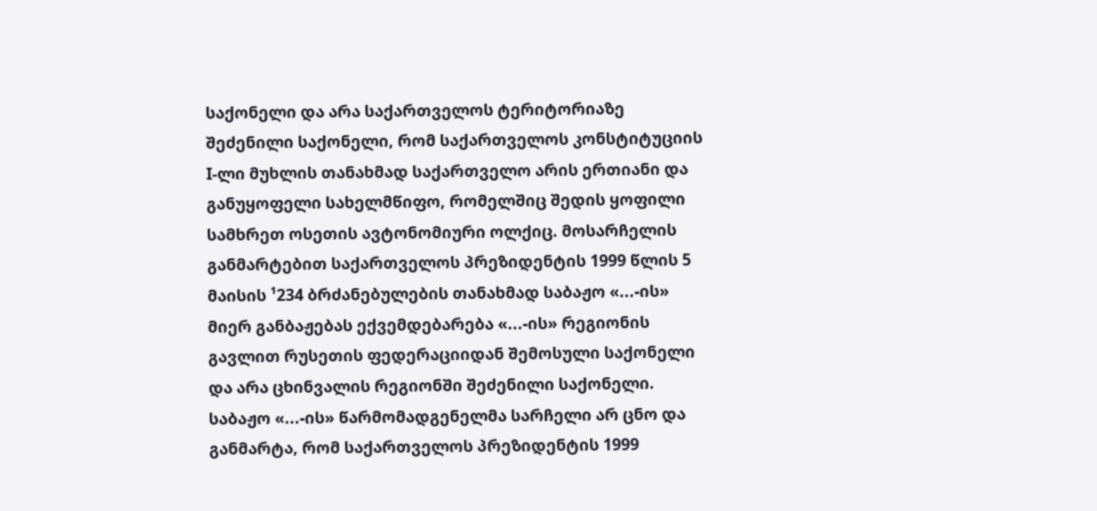საქონელი და არა საქართველოს ტერიტორიაზე შეძენილი საქონელი, რომ საქართველოს კონსტიტუციის I-ლი მუხლის თანახმად საქართველო არის ერთიანი და განუყოფელი სახელმწიფო, რომელშიც შედის ყოფილი სამხრეთ ოსეთის ავტონომიური ოლქიც. მოსარჩელის განმარტებით საქართველოს პრეზიდენტის 1999 წლის 5 მაისის ¹234 ბრძანებულების თანახმად საბაჟო «...-ის» მიერ განბაჟებას ექვემდებარება «...-ის» რეგიონის გავლით რუსეთის ფედერაციიდან შემოსული საქონელი და არა ცხინვალის რეგიონში შეძენილი საქონელი.
საბაჟო «...-ის» წარმომადგენელმა სარჩელი არ ცნო და განმარტა, რომ საქართველოს პრეზიდენტის 1999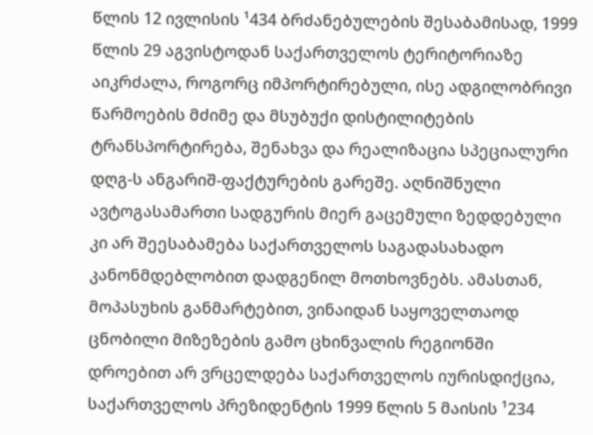წლის 12 ივლისის ¹434 ბრძანებულების შესაბამისად, 1999 წლის 29 აგვისტოდან საქართველოს ტერიტორიაზე აიკრძალა, როგორც იმპორტირებული, ისე ადგილობრივი წარმოების მძიმე და მსუბუქი დისტილიტების ტრანსპორტირება, შენახვა და რეალიზაცია სპეციალური დღგ-ს ანგარიშ-ფაქტურების გარეშე. აღნიშნული ავტოგასამართი სადგურის მიერ გაცემული ზედდებული კი არ შეესაბამება საქართველოს საგადასახადო კანონმდებლობით დადგენილ მოთხოვნებს. ამასთან, მოპასუხის განმარტებით, ვინაიდან საყოველთაოდ ცნობილი მიზეზების გამო ცხინვალის რეგიონში დროებით არ ვრცელდება საქართველოს იურისდიქცია, საქართველოს პრეზიდენტის 1999 წლის 5 მაისის ¹234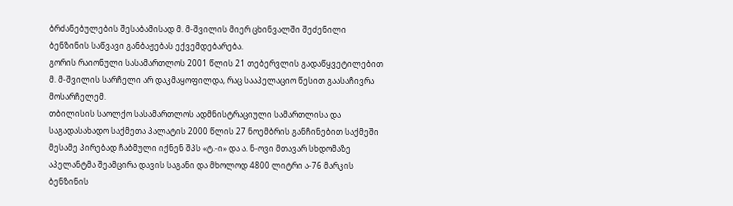ბრძანებულების შესაბამისად მ. მ-შვილის მიერ ცხინვალში შეძენილი ბენზინის საწვავი განბაჟებას ექვემდებარება.
გორის რაიონული სასამართლოს 2001 წლის 21 თებერვლის გადაწყვეტილებით მ. მ-შვილის სარჩელი არ დაკმაყოფილდა, რაც სააპელაციო წესით გაასაჩივრა მოსარჩელემ.
თბილისის საოლქო სასამართლოს ადმნისტრაციული სამართლისა და საგადასახადო საქმეთა პალატის 2000 წლის 27 ნოემბრის განჩინებით საქმეში მესამე პირებად ჩაბმული იქნენ შპს «ტ.-ი» და ა. ნ-ოვი მთავარ სხდომაზე აპელანტმა შეამცირა დავის საგანი და მხოლოდ 4800 ლიტრი ა-76 მარკის ბენზინის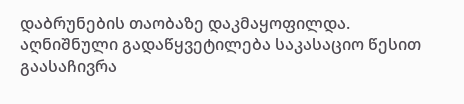დაბრუნების თაობაზე დაკმაყოფილდა.
აღნიშნული გადაწყვეტილება საკასაციო წესით გაასაჩივრა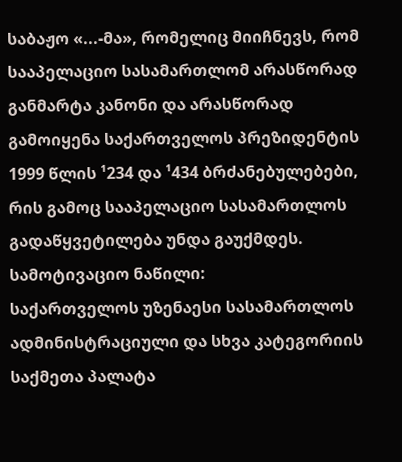საბაჟო «...-მა», რომელიც მიიჩნევს, რომ სააპელაციო სასამართლომ არასწორად განმარტა კანონი და არასწორად გამოიყენა საქართველოს პრეზიდენტის 1999 წლის ¹234 და ¹434 ბრძანებულებები, რის გამოც სააპელაციო სასამართლოს გადაწყვეტილება უნდა გაუქმდეს.
სამოტივაციო ნაწილი:
საქართველოს უზენაესი სასამართლოს ადმინისტრაციული და სხვა კატეგორიის საქმეთა პალატა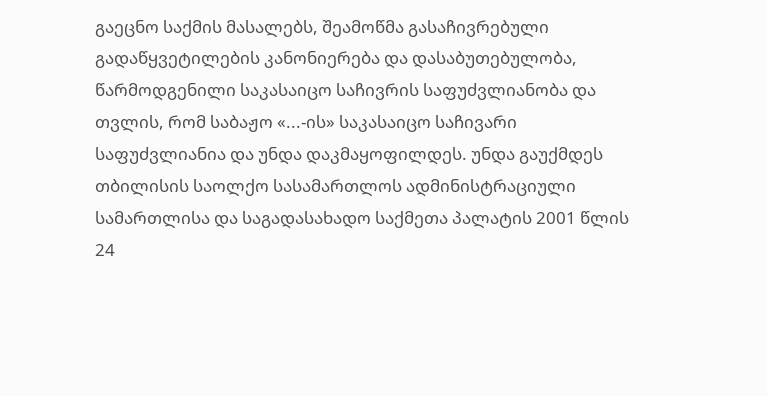გაეცნო საქმის მასალებს, შეამოწმა გასაჩივრებული გადაწყვეტილების კანონიერება და დასაბუთებულობა, წარმოდგენილი საკასაიცო საჩივრის საფუძვლიანობა და თვლის, რომ საბაჟო «...-ის» საკასაიცო საჩივარი საფუძვლიანია და უნდა დაკმაყოფილდეს. უნდა გაუქმდეს თბილისის საოლქო სასამართლოს ადმინისტრაციული სამართლისა და საგადასახადო საქმეთა პალატის 2001 წლის 24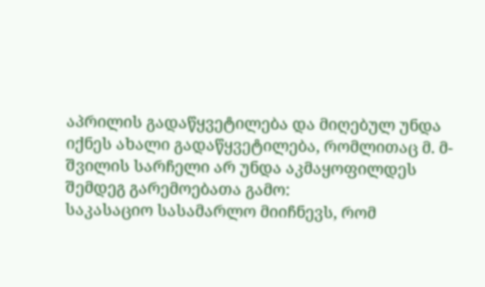აპრილის გადაწყვეტილება და მიღებულ უნდა იქნეს ახალი გადაწყვეტილება, რომლითაც მ. მ-შვილის სარჩელი არ უნდა აკმაყოფილდეს შემდეგ გარემოებათა გამო:
საკასაციო სასამარლო მიიჩნევს, რომ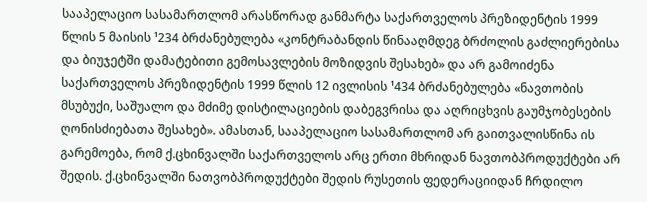სააპელაციო სასამართლომ არასწორად განმარტა საქართველოს პრეზიდენტის 1999 წლის 5 მაისის ¹234 ბრძანებულება «კონტრაბანდის წინააღმდეგ ბრძოლის გაძლიერებისა და ბიუჯეტში დამატებითი გემოსავლების მოზიდვის შესახებ» და არ გამოიძენა საქართველოს პრეზიდენტის 1999 წლის 12 ივლისის ¹434 ბრძანებულება «ნავთობის მსუბუქი, საშუალო და მძიმე დისტილაციების დაბეგვრისა და აღრიცხვის გაუმჯობესების ღონისძიებათა შესახებ». ამასთან, სააპელაციო სასამართლომ არ გაითვალისწინა ის გარემოება, რომ ქ.ცხინვალში საქართველოს არც ერთი მხრიდან ნავთობპროდუქტები არ შედის. ქ.ცხინვალში ნათვობპროდუქტები შედის რუსეთის ფედერაციიდან ჩრდილო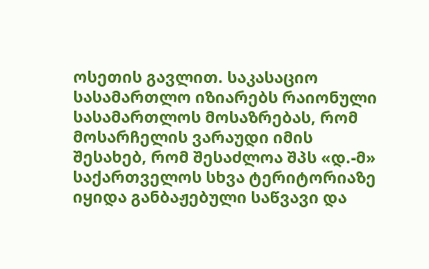ოსეთის გავლით. საკასაციო სასამართლო იზიარებს რაიონული სასამართლოს მოსაზრებას, რომ მოსარჩელის ვარაუდი იმის შესახებ, რომ შესაძლოა შპს «დ.-მ» საქართველოს სხვა ტერიტორიაზე იყიდა განბაჟებული საწვავი და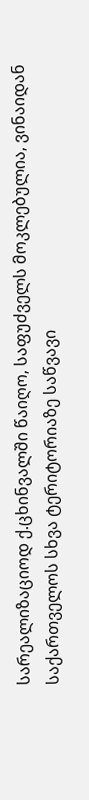სარეალიზაციოდ ქ.ცხინვალში წაიღო, საფუძველს მოკლებულია, ვინაიდან საქართველოს სხვა ტერიტორიაზე საწვავი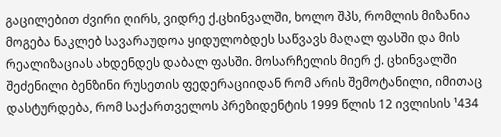გაცილებით ძვირი ღირს, ვიდრე ქ.ცხინვალში, ხოლო შპს, რომლის მიზანია მოგება ნაკლებ სავარაუდოა ყიდულობდეს საწვავს მაღალ ფასში და მის რეალიზაციას ახდენდეს დაბალ ფასში. მოსარჩელის მიერ ქ. ცხინვალში შეძენილი ბენზინი რუსეთის ფედერაციიდან რომ არის შემოტანილი, იმითაც დასტურდება, რომ საქართველოს პრეზიდენტის 1999 წლის 12 ივლისის ¹434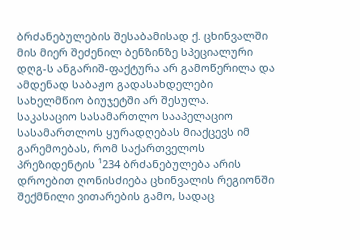ბრძანებულების შესაბამისად ქ. ცხინვალში მის მიერ შეძენილ ბენზინზე სპეციალური დღგ-ს ანგარიშ-ფაქტურა არ გამოწერილა და ამდენად საბაჟო გადასახდელები სახელმწიო ბიუჯეტში არ შესულა.
საკასაციო სასამართლო სააპელაციო სასამართლოს ყურადღებას მიაქცევს იმ გარემოებას, რომ საქართველოს პრეზიდენტის ¹234 ბრძანებულება არის დროებით ღონისძიება ცხინვალის რეგიონში შექმნილი ვითარების გამო, სადაც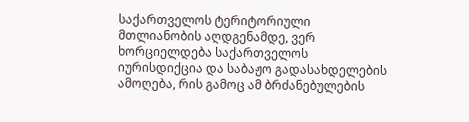საქართველოს ტერიტორიული მთლიანობის აღდგენამდე, ვერ ხორციელდება საქართველოს იურისდიქცია და საბაჟო გადასახდელების ამოღება, რის გამოც ამ ბრძანებულების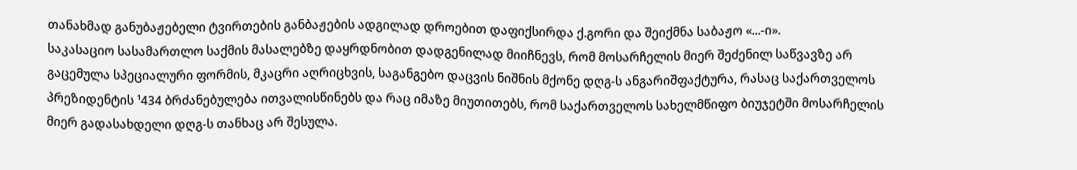თანახმად განუბაჟებელი ტვირთების განბაჟების ადგილად დროებით დაფიქსირდა ქ.გორი და შეიქმნა საბაჟო «...-ი».
საკასაციო სასამართლო საქმის მასალებზე დაყრდნობით დადგენილად მიიჩნევს, რომ მოსარჩელის მიერ შეძენილ საწვავზე არ გაცემულა სპეციალური ფორმის, მკაცრი აღრიცხვის, საგანგებო დაცვის ნიშნის მქონე დღგ-ს ანგარიშფაქტურა, რასაც საქართველოს პრეზიდენტის ¹434 ბრძანებულება ითვალისწინებს და რაც იმაზე მიუთითებს, რომ საქართველოს სახელმწიფო ბიუჯეტში მოსარჩელის მიერ გადასახდელი დღგ-ს თანხაც არ შესულა.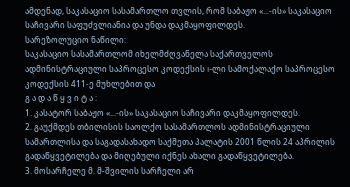ამდენად, საკასაციო სასამართლო თვლის, რომ საბაჟო «...-ის» საკასაციო საჩივარი საფუძვლიანია და უნდა დაკმაყოფილდეს.
სარეზოლუციო ნაწილი:
საკასაციო სასამართლომ იხელმძღვანელა საქართველოს ადმინისტრაციული საპროცესო კოდექსის I-ლი სამოქალაქო საპროცესო კოდექსის 411-ე მუხლებით და
გ ა დ ა წ ყ ვ ი ტ ა :
1. კასატორ საბაჟო «...-ის» საკასაციო საჩივარი დაკმაყოფილდეს.
2. გაუქმდეს თბილისის საოლქო სასამართლოს ადმინისტრაციული სამართლისა და საგადასახადო საქმეთა პალატის 2001 წლის 24 აპრილის გადაწყვეტილება და მიღებული იქნეს ახალი გადაწყვეტილება.
3. მოსარჩელე მ. მ-შვილის სარჩელი არ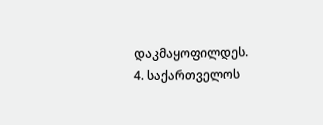დაკმაყოფილდეს.
4. საქართველოს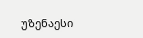უზენაესი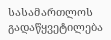სასამართლოს გადაწყვეტილება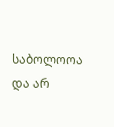საბოლოოა და არ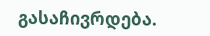გასაჩივრდება.